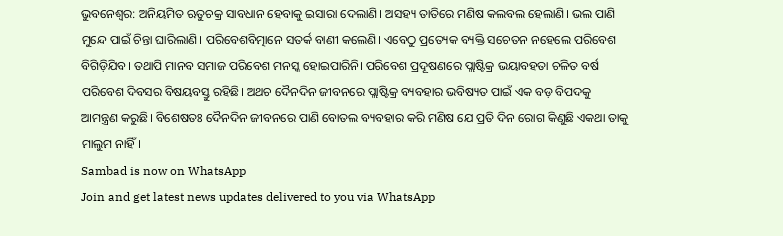ଭୁବନେଶ୍ୱର: ଅନିୟମିତ ଋତୁଚକ୍ର ସାବଧାନ ହେବାକୁ ଇସାରା ଦେଲାଣି। ଅସହ୍ୟ ତାତିରେ ମଣିଷ କଲବଲ ହେଲାଣି। ଭଲ ପାଣି ମୁନ୍ଦେ ପାଇଁ ଚିନ୍ତା ଘାରିଲାଣି। ପରିବେଶବିତ୍ମାନେ ସତର୍କ ବାଣୀ କଲେଣି। ଏବେଠୁ ପ୍ରତ୍ୟେକ ବ୍ୟକ୍ତି ସଚେତନ ନହେଲେ ପରିବେଶ ବିଗିଡ଼ିଯିବ। ତଥାପି ମାନବ ସମାଜ ପରିବେଶ ମନସ୍କ ହୋଇପାରିନି। ପରିବେଶ ପ୍ରଦୂଷଣରେ ପ୍ଲାଷ୍ଟିକ୍ର ଭୟାବହତା ଚଳିତ ବର୍ଷ ପରିବେଶ ଦିବସର ବିଷୟବସ୍ତୁ ରହିଛି। ଅଥଚ ଦୈନଦିନ ଜୀବନରେ ପ୍ଲାଷ୍ଟିକ୍ର ବ୍ୟବହାର ଭବିଷ୍ୟତ ପାଇଁ ଏକ ବଡ଼ ବିପଦକୁ ଆମନ୍ତ୍ରଣ କରୁଛି। ବିଶେଷତଃ ଦୈନଦିନ ଜୀବନରେ ପାଣି ବୋତଲ ବ୍ୟବହାର କରି ମଣିଷ ଯେ ପ୍ରତି ଦିନ ରୋଗ କିଣୁଛି ଏକଥା ତାକୁ ମାଲୁମ ନାହିଁ।
Sambad is now on WhatsApp
Join and get latest news updates delivered to you via WhatsApp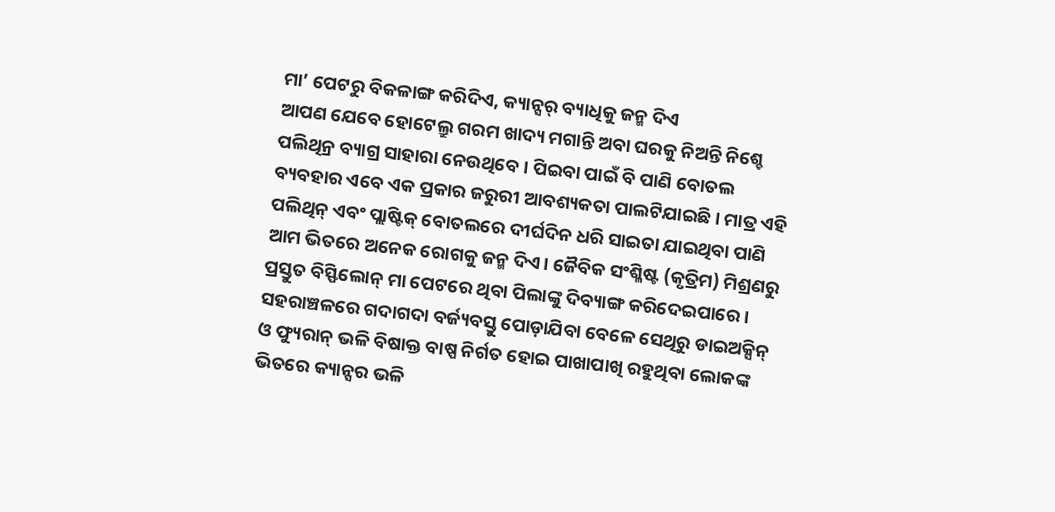ମା’ ପେଟରୁ ବିକଳାଙ୍ଗ କରିଦିଏ, କ୍ୟାନ୍ସର୍ ବ୍ୟାଧିକୁ ଜନ୍ମ ଦିଏ
ଆପଣ ଯେବେ ହୋଟେଲ୍ରୁ ଗରମ ଖାଦ୍ୟ ମଗାନ୍ତି ଅବା ଘରକୁ ନିଅନ୍ତି ନିଶ୍ଚେ ପଲିଥିନ୍ର ବ୍ୟାଗ୍ର ସାହାରା ନେଉଥିବେ। ପିଇବା ପାଇଁ ବି ପାଣି ବୋତଲ ବ୍ୟବହାର ଏବେ ଏକ ପ୍ରକାର ଜରୁରୀ ଆବଶ୍ୟକତା ପାଲଟିଯାଇଛି। ମାତ୍ର ଏହି ପଲିଥିନ୍ ଏବଂ ପ୍ଲାଷ୍ଟିକ୍ ବୋତଲରେ ଦୀର୍ଘଦିନ ଧରି ସାଇତା ଯାଇଥିବା ପାଣି ଆମ ଭିତରେ ଅନେକ ରୋଗକୁ ଜନ୍ମ ଦିଏ। ଜୈବିକ ସଂଶ୍ଳିଷ୍ଟ (କୃତ୍ରିମ) ମିଶ୍ରଣରୁ ପ୍ରସ୍ତୁତ ବିସ୍ଫିଲୋନ୍ ମା ପେଟରେ ଥିବା ପିଲାଙ୍କୁ ଦିବ୍ୟାଙ୍ଗ କରିଦେଇପାରେ। ସହରାଞ୍ଚଳରେ ଗଦାଗଦା ବର୍ଜ୍ୟବସ୍ତୁ ପୋଡ଼ାଯିବା ବେଳେ ସେଥିରୁ ଡାଇଅକ୍ସିନ୍ ଓ ଫ୍ୟୁରାନ୍ ଭଳି ବିଷାକ୍ତ ବାଷ୍ପ ନିର୍ଗତ ହୋଇ ପାଖାପାଖି ରହୁଥିବା ଲୋକଙ୍କ ଭିତରେ କ୍ୟାନ୍ସର ଭଳି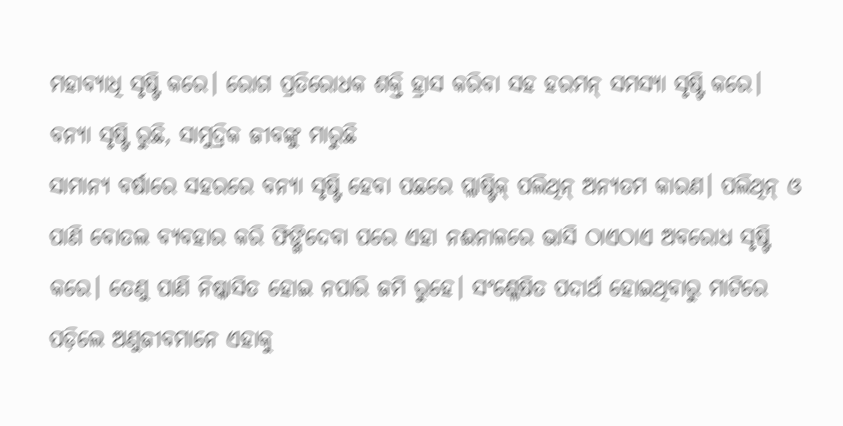ମହାବ୍ୟାଧି ସୃଷ୍ଟି କରେ। ରୋଗ ପ୍ରତିରୋଧକ ଶକ୍ତି ହ୍ରାସ କରିବା ସହ ହରମନ୍ ସମସ୍ୟା ସୃଷ୍ଟି କରେ।
ବନ୍ୟା ସୃଷ୍ଟି ରୁଛି, ସାମୁଦ୍ରିକ ଜୀବଙ୍କୁ ମାରୁଛି
ସାମାନ୍ୟ ବର୍ଷାରେ ସହରରେ ବନ୍ୟା ସୃଷ୍ଟି ହେବା ପଛରେ ପ୍ଲାଷ୍ଟିକ୍ ପଲିଥିନ୍ ଅନ୍ୟତମ କାରଣ। ପଲିଥିନ୍ ଓ ପାଣି ବୋତଲ ବ୍ୟବହାର କରି ଫିଙ୍ଗିଦେବା ପରେ ଏହା ନଈନାଳରେ ଭାସି ଠାଏଠାଏ ଅବରୋଧ ସୃଷ୍ଟି କରେ। ତେଣୁ ପାଣି ନିଷ୍କାସିତ ହୋଇ ନପାରି ଜମି ରୁହେ। ସଂଶ୍ଳେଷିତ ପଦାର୍ଥ ହୋଇଥିବାରୁ ମାଟିରେ ପଡ଼ିଲେ ଅଣୁଜୀବମାନେ ଏହାକୁ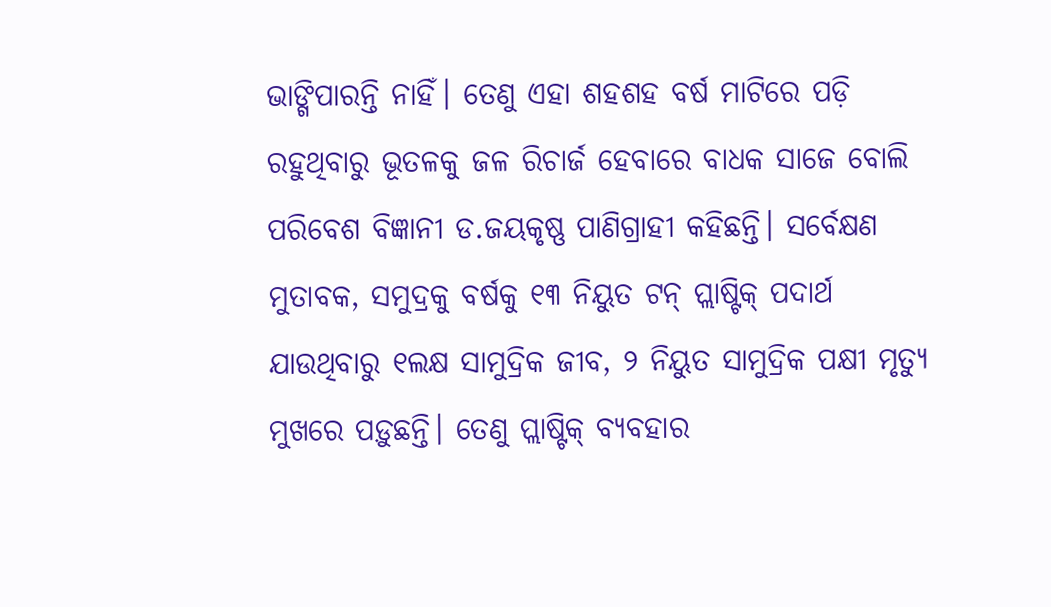ଭାଙ୍ଗିପାରନ୍ତି ନାହିଁ। ତେଣୁ ଏହା ଶହଶହ ବର୍ଷ ମାଟିରେ ପଡ଼ି ରହୁଥିବାରୁ ଭୂତଳକୁ ଜଳ ରିଚାର୍ଜ ହେବାରେ ବାଧକ ସାଜେ ବୋଲି ପରିବେଶ ବିଜ୍ଞାନୀ ଡ.ଜୟକୃଷ୍ଣ ପାଣିଗ୍ରାହୀ କହିଛନ୍ତି। ସର୍ବେକ୍ଷଣ ମୁତାବକ, ସମୁଦ୍ରକୁ ବର୍ଷକୁ ୧୩ ନିୟୁତ ଟନ୍ ପ୍ଲାଷ୍ଟିକ୍ ପଦାର୍ଥ ଯାଉଥିବାରୁ ୧ଲକ୍ଷ ସାମୁଦ୍ରିକ ଜୀବ, ୨ ନିୟୁତ ସାମୁଦ୍ରିକ ପକ୍ଷୀ ମୃତ୍ୟୁ ମୁଖରେ ପଡ଼ୁଛନ୍ତି। ତେଣୁ ପ୍ଲାଷ୍ଟିକ୍ ବ୍ୟବହାର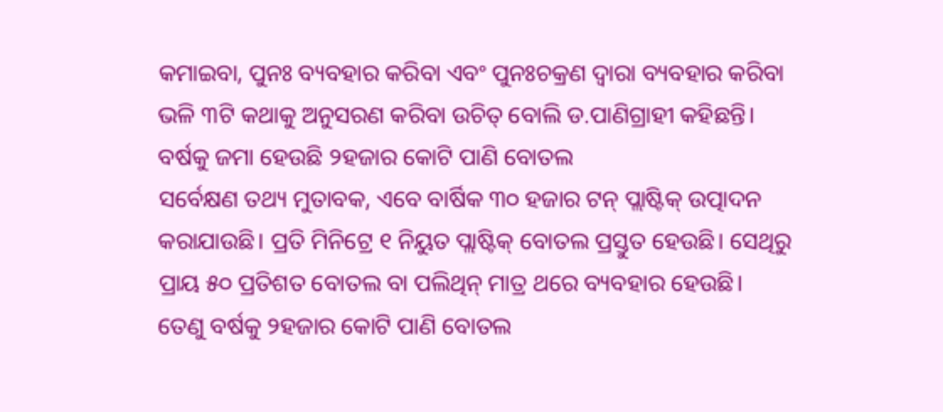କମାଇବା, ପୁନଃ ବ୍ୟବହାର କରିବା ଏବଂ ପୁନଃଚକ୍ରଣ ଦ୍ୱାରା ବ୍ୟବହାର କରିବା ଭଳି ୩ଟି କଥାକୁ ଅନୁସରଣ କରିବା ଉଚିତ୍ ବୋଲି ଡ.ପାଣିଗ୍ରାହୀ କହିଛନ୍ତି।
ବର୍ଷକୁ ଜମା ହେଉଛି ୨ହଜାର କୋଟି ପାଣି ବୋତଲ
ସର୍ବେକ୍ଷଣ ତଥ୍ୟ ମୁତାବକ, ଏବେ ବାର୍ଷିକ ୩୦ ହଜାର ଟନ୍ ପ୍ଲାଷ୍ଟିକ୍ ଉତ୍ପାଦନ କରାଯାଉଛି। ପ୍ରତି ମିନିଟ୍ରେ ୧ ନିୟୁତ ପ୍ଲାଷ୍ଟିକ୍ ବୋତଲ ପ୍ରସ୍ତୁତ ହେଉଛି। ସେଥିରୁ ପ୍ରାୟ ୫୦ ପ୍ରତିଶତ ବୋତଲ ବା ପଲିଥିନ୍ ମାତ୍ର ଥରେ ବ୍ୟବହାର ହେଉଛି। ତେଣୁ ବର୍ଷକୁ ୨ହଜାର କୋଟି ପାଣି ବୋତଲ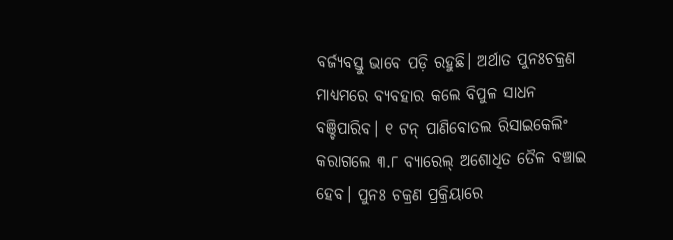ବର୍ଜ୍ୟବସ୍ତୁ ଭାବେ ପଡ଼ି ରହୁଛି। ଅର୍ଥାତ ପୁନଃଚକ୍ରଣ ମାଧ୍ୟମରେ ବ୍ୟବହାର କଲେ ବିପୁଳ ସାଧନ ବଞ୍ଚିପାରିବ। ୧ ଟନ୍ ପାଣିବୋତଲ ରିସାଇକେଲିଂ କରାଗଲେ ୩.୮ ବ୍ୟାରେଲ୍ ଅଶୋଧିତ ତୈଳ ବଞ୍ଚାଇ ହେବ। ପୁନଃ ଚକ୍ରଣ ପ୍ରକ୍ରିୟାରେ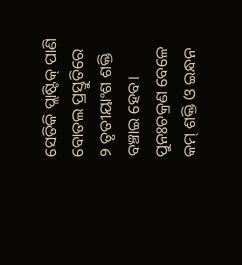ସେତିକି ପ୍ଲାଷ୍ଟିକ୍ ପାଣି ବୋତଲ ପ୍ରସ୍ତୁତିରେ ୨ ତୃତୀୟାଂଶ ଶକ୍ତି ବଞ୍ଚାଇ ହେବ। ପୁନଃଚକ୍ରଣ ବେଳେ କମ୍ ଶକ୍ତି ଓ ଇନ୍ଧନ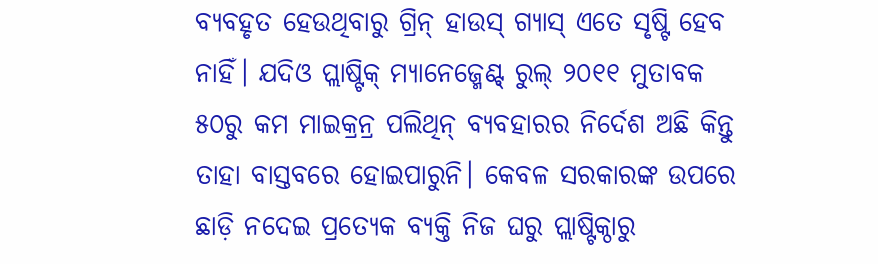ବ୍ୟବହୃତ ହେଉଥିବାରୁ ଗ୍ରିନ୍ ହାଉସ୍ ଗ୍ୟାସ୍ ଏତେ ସୃଷ୍ଟି ହେବ ନାହିଁ। ଯଦିଓ ପ୍ଲାଷ୍ଟିକ୍ ମ୍ୟାନେଜ୍ମେଣ୍ଟ୍ ରୁଲ୍ ୨୦୧୧ ମୁତାବକ ୫୦ରୁ କମ ମାଇକ୍ରନ୍ର ପଲିଥିନ୍ ବ୍ୟବହାରର ନିର୍ଦେଶ ଅଛି କିନ୍ତୁ ତାହା ବାସ୍ତବରେ ହୋଇପାରୁନି। କେବଳ ସରକାରଙ୍କ ଉପରେ ଛାଡ଼ି ନଦେଇ ପ୍ରତ୍ୟେକ ବ୍ୟକ୍ତି ନିଜ ଘରୁ ପ୍ଲାଷ୍ଟିକ୍ଠାରୁ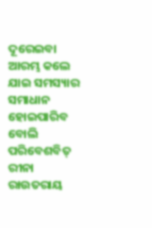ଦୂରେଇବା ଆରମ୍ଭ କଲେ ଯାଇ ସମସ୍ୟାର ସମାଧାନ ହୋଇପାରିବ ବୋଲି ପରିବେଶବିତ୍ ରୀନା ରାଉତରାୟ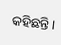କହିଛନ୍ତି।